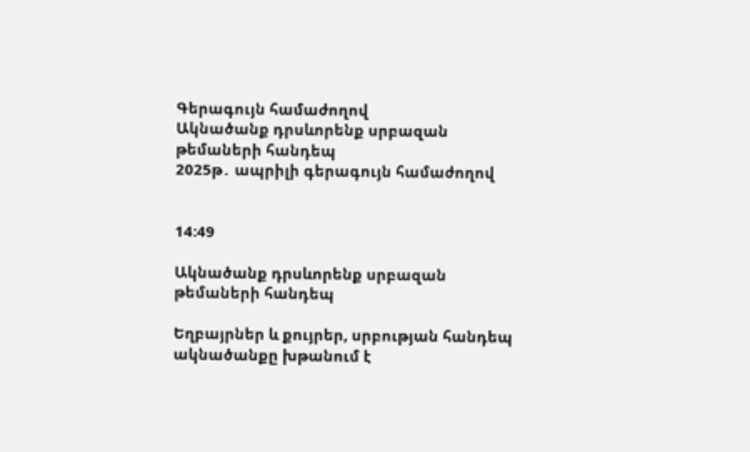Գերագույն համաժողով
Ակնածանք դրսևորենք սրբազան թեմաների հանդեպ
2025թ․ ապրիլի գերագույն համաժողով


14:49

Ակնածանք դրսևորենք սրբազան թեմաների հանդեպ

Եղբայրներ և քույրեր, սրբության հանդեպ ակնածանքը խթանում է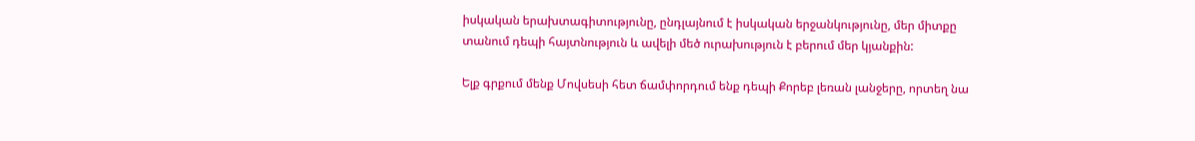իսկական երախտագիտությունը, ընդլայնում է իսկական երջանկությունը, մեր միտքը տանում դեպի հայտնություն և ավելի մեծ ուրախություն է բերում մեր կյանքին:

Ելք գրքում մենք Մովսեսի հետ ճամփորդում ենք դեպի Քորեբ լեռան լանջերը, որտեղ նա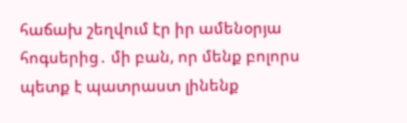հաճախ շեղվում էր իր ամենօրյա հոգսերից․ մի բան, որ մենք բոլորս պետք է պատրաստ լինենք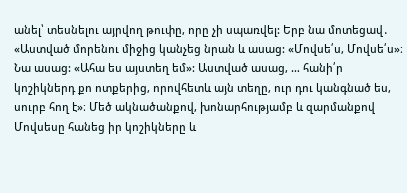անել՝ տեսնելու այրվող թուփը, որը չի սպառվել: Երբ նա մոտեցավ․ «Աստված մորենու միջից կանչեց նրան և ասաց: «Մովսե՛ս, Մովսե՛ս»։ Նա ասաց: «Ահա ես այստեղ եմ»: Աստված ասաց, … հանի՛ր կոշիկներդ քո ոտքերից, որովհետև այն տեղը, ուր դու կանգնած ես, սուրբ հող է»։ Մեծ ակնածանքով, խոնարհությամբ և զարմանքով Մովսեսը հանեց իր կոշիկները և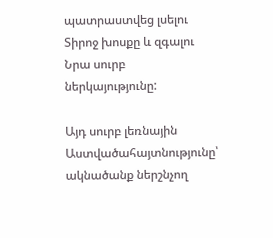պատրաստվեց լսելու Տիրոջ խոսքը և զգալու Նրա սուրբ ներկայությունը:

Այդ սուրբ լեռնային Աստվածահայտնությունը՝ ակնածանք ներշնչող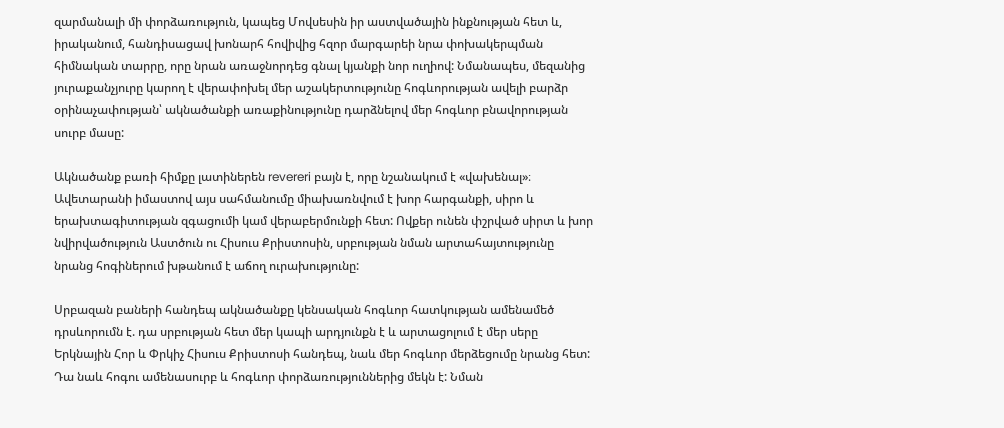զարմանալի մի փորձառություն, կապեց Մովսեսին իր աստվածային ինքնության հետ և, իրականում, հանդիսացավ խոնարհ հովիվից հզոր մարգարեի նրա փոխակերպման հիմնական տարրը, որը նրան առաջնորդեց գնալ կյանքի նոր ուղիով: Նմանապես, մեզանից յուրաքանչյուրը կարող է վերափոխել մեր աշակերտությունը հոգևորության ավելի բարձր օրինաչափության՝ ակնածանքի առաքինությունը դարձնելով մեր հոգևոր բնավորության սուրբ մասը:

Ակնածանք բառի հիմքը լատիներեն revereri բայն է, որը նշանակում է «վախենալ»։ Ավետարանի իմաստով այս սահմանումը միախառնվում է խոր հարգանքի, սիրո և երախտագիտության զգացումի կամ վերաբերմունքի հետ: Ովքեր ունեն փշրված սիրտ և խոր նվիրվածություն Աստծուն ու Հիսուս Քրիստոսին, սրբության նման արտահայտությունը նրանց հոգիներում խթանում է աճող ուրախությունը:

Սրբազան բաների հանդեպ ակնածանքը կենսական հոգևոր հատկության ամենամեծ դրսևորումն է. դա սրբության հետ մեր կապի արդյունքն է և արտացոլում է մեր սերը Երկնային Հոր և Փրկիչ Հիսուս Քրիստոսի հանդեպ, նաև մեր հոգևոր մերձեցումը նրանց հետ: Դա նաև հոգու ամենասուրբ և հոգևոր փորձառություններից մեկն է: Նման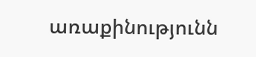առաքինությունն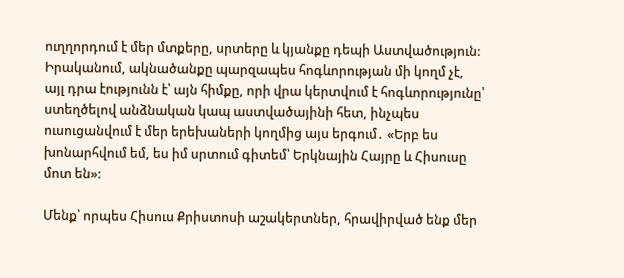ուղղորդում է մեր մտքերը, սրտերը և կյանքը դեպի Աստվածություն: Իրականում, ակնածանքը պարզապես հոգևորության մի կողմ չէ, այլ դրա էությունն է՝ այն հիմքը, որի վրա կերտվում է հոգևորությունը՝ ստեղծելով անձնական կապ աստվածայինի հետ, ինչպես ուսուցանվում է մեր երեխաների կողմից այս երգում․ «Երբ ես խոնարհվում եմ, ես իմ սրտում գիտեմ՝ Երկնային Հայրը և Հիսուսը մոտ են»:

Մենք՝ որպես Հիսուս Քրիստոսի աշակերտներ, հրավիրված ենք մեր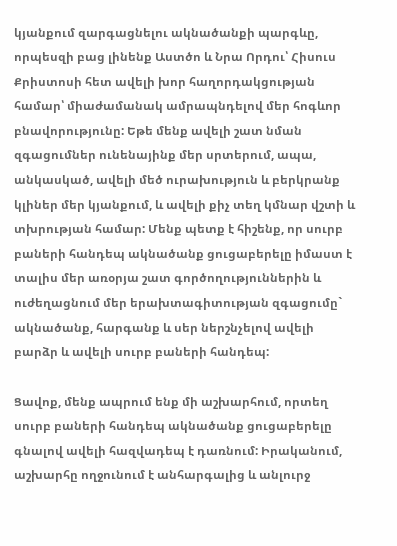կյանքում զարգացնելու ակնածանքի պարգևը, որպեսզի բաց լինենք Աստծո և Նրա Որդու՝ Հիսուս Քրիստոսի հետ ավելի խոր հաղորդակցության համար՝ միաժամանակ ամրապնդելով մեր հոգևոր բնավորությունը: Եթե մենք ավելի շատ նման զգացումներ ունենայինք մեր սրտերում, ապա, անկասկած, ավելի մեծ ուրախություն և բերկրանք կլիներ մեր կյանքում, և ավելի քիչ տեղ կմնար վշտի և տխրության համար: Մենք պետք է հիշենք, որ սուրբ բաների հանդեպ ակնածանք ցուցաբերելը իմաստ է տալիս մեր առօրյա շատ գործողություններին և ուժեղացնում մեր երախտագիտության զգացումը` ակնածանք, հարգանք և սեր ներշնչելով ավելի բարձր և ավելի սուրբ բաների հանդեպ:

Ցավոք, մենք ապրում ենք մի աշխարհում, որտեղ սուրբ բաների հանդեպ ակնածանք ցուցաբերելը գնալով ավելի հազվադեպ է դառնում: Իրականում, աշխարհը ողջունում է անհարգալից և անլուրջ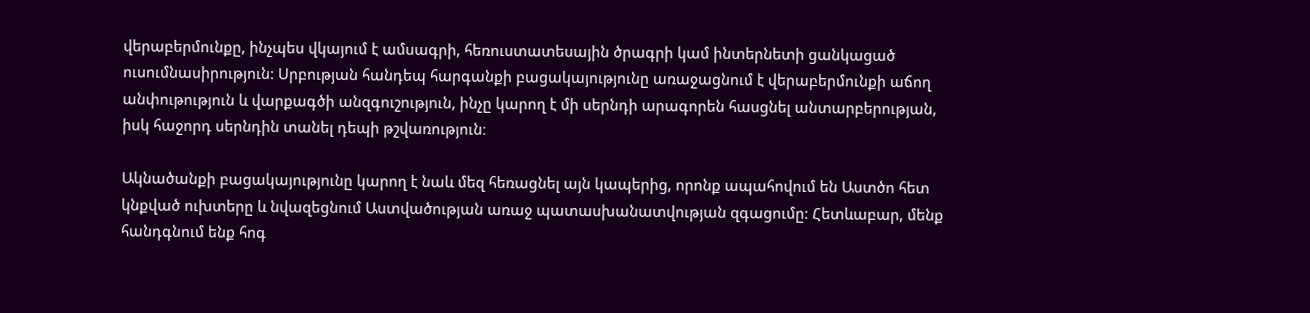վերաբերմունքը, ինչպես վկայում է ամսագրի, հեռուստատեսային ծրագրի կամ ինտերնետի ցանկացած ուսումնասիրություն: Սրբության հանդեպ հարգանքի բացակայությունը առաջացնում է վերաբերմունքի աճող անփութություն և վարքագծի անզգուշություն, ինչը կարող է մի սերնդի արագորեն հասցնել անտարբերության, իսկ հաջորդ սերնդին տանել դեպի թշվառություն։

Ակնածանքի բացակայությունը կարող է նաև մեզ հեռացնել այն կապերից, որոնք ապահովում են Աստծո հետ կնքված ուխտերը և նվազեցնում Աստվածության առաջ պատասխանատվության զգացումը: Հետևաբար, մենք հանդգնում ենք հոգ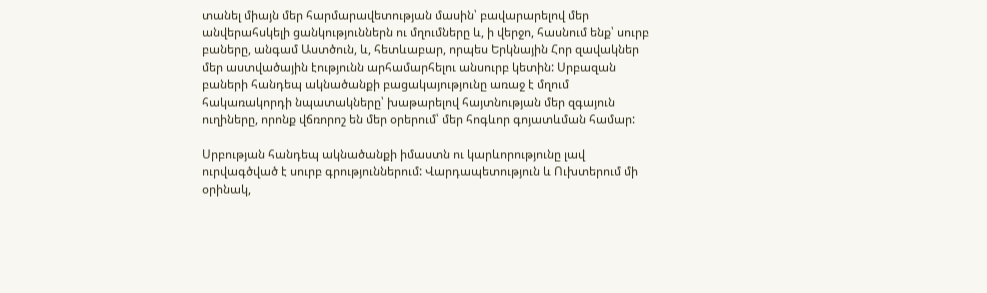տանել միայն մեր հարմարավետության մասին՝ բավարարելով մեր անվերահսկելի ցանկություններն ու մղումները և, ի վերջո, հասնում ենք՝ սուրբ բաները, անգամ Աստծուն, և, հետևաբար, որպես Երկնային Հոր զավակներ մեր աստվածային էությունն արհամարհելու անսուրբ կետին: Սրբազան բաների հանդեպ ակնածանքի բացակայությունը առաջ է մղում հակառակորդի նպատակները՝ խաթարելով հայտնության մեր զգայուն ուղիները, որոնք վճռորոշ են մեր օրերում՝ մեր հոգևոր գոյատևման համար:

Սրբության հանդեպ ակնածանքի իմաստն ու կարևորությունը լավ ուրվագծված է սուրբ գրություններում: Վարդապետություն և Ուխտերում մի օրինակ,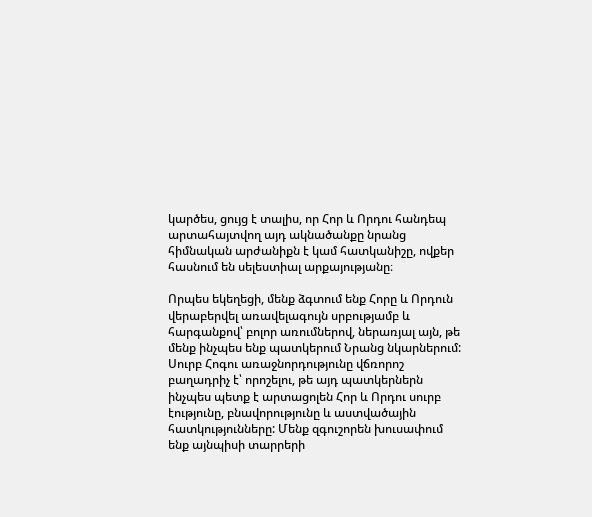կարծես, ցույց է տալիս, որ Հոր և Որդու հանդեպ արտահայտվող այդ ակնածանքը նրանց հիմնական արժանիքն է կամ հատկանիշը, ովքեր հասնում են սելեստիալ արքայությանը։

Որպես եկեղեցի, մենք ձգտում ենք Հորը և Որդուն վերաբերվել առավելագույն սրբությամբ և հարգանքով՝ բոլոր առումներով, ներառյալ այն, թե մենք ինչպես ենք պատկերում Նրանց նկարներում: Սուրբ Հոգու առաջնորդությունը վճռորոշ բաղադրիչ է՝ որոշելու, թե այդ պատկերներն ինչպես պետք է արտացոլեն Հոր և Որդու սուրբ էությունը, բնավորությունը և աստվածային հատկությունները: Մենք զգուշորեն խուսափում ենք այնպիսի տարրերի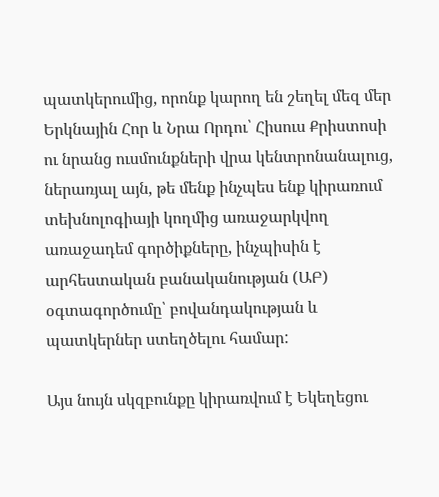պատկերումից, որոնք կարող են շեղել մեզ մեր Երկնային Հոր և Նրա Որդու՝ Հիսուս Քրիստոսի ու նրանց ուսմունքների վրա կենտրոնանալուց, ներառյալ այն, թե մենք ինչպես ենք կիրառում տեխնոլոգիայի կողմից առաջարկվող առաջադեմ գործիքները, ինչպիսին է արհեստական բանականության (ԱԲ) օգտագործումը՝ բովանդակության և պատկերներ ստեղծելու համար:

Այս նույն սկզբունքը կիրառվում է Եկեղեցու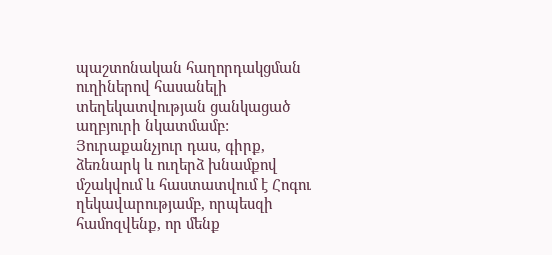պաշտոնական հաղորդակցման ուղիներով հասանելի տեղեկատվության ցանկացած աղբյուրի նկատմամբ: Յուրաքանչյուր դաս, գիրք, ձեռնարկ և ուղերձ խնամքով մշակվում և հաստատվում է Հոգու ղեկավարությամբ, որպեսզի համոզվենք, որ մենք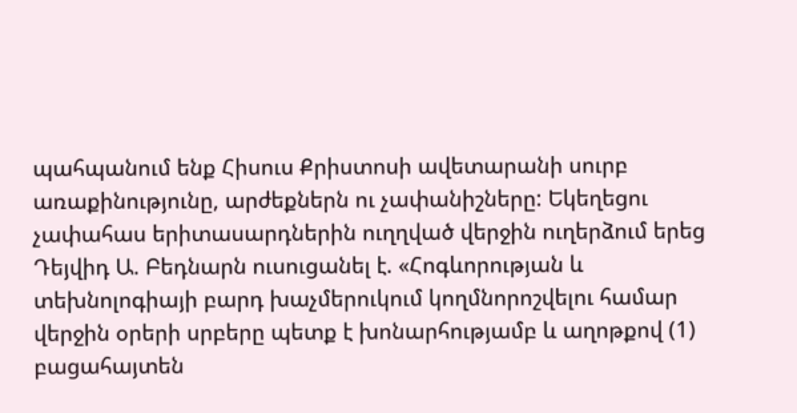պահպանում ենք Հիսուս Քրիստոսի ավետարանի սուրբ առաքինությունը, արժեքներն ու չափանիշները: Եկեղեցու չափահաս երիտասարդներին ուղղված վերջին ուղերձում երեց Դեյվիդ Ա. Բեդնարն ուսուցանել է. «Հոգևորության և տեխնոլոգիայի բարդ խաչմերուկում կողմնորոշվելու համար վերջին օրերի սրբերը պետք է խոնարհությամբ և աղոթքով (1) բացահայտեն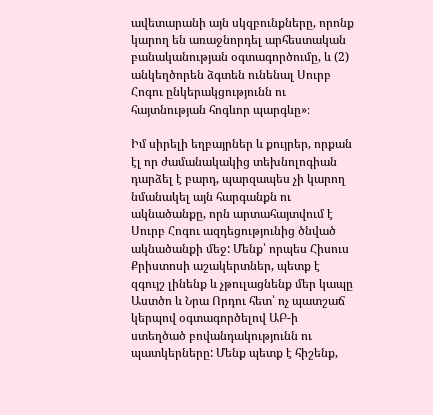ավետարանի այն սկզբունքները, որոնք կարող են առաջնորդել արհեստական բանականության օգտագործումը, և (2) անկեղծորեն ձգտեն ունենալ Սուրբ Հոգու ընկերակցությունն ու հայտնության հոգևոր պարգևը»։

Իմ սիրելի եղբայրներ և քույրեր, որքան էլ որ ժամանակակից տեխնոլոգիան դարձել է բարդ, պարզապես չի կարող նմանակել այն հարգանքն ու ակնածանքը, որն արտահայտվում է Սուրբ Հոգու ազդեցությունից ծնված ակնածանքի մեջ: Մենք՝ որպես Հիսուս Քրիստոսի աշակերտներ, պետք է զգույշ լինենք և չթուլացնենք մեր կապը Աստծո և Նրա Որդու հետ՝ ոչ պատշաճ կերպով օգտագործելով ԱԲ-ի ստեղծած բովանդակությունն ու պատկերները: Մենք պետք է հիշենք,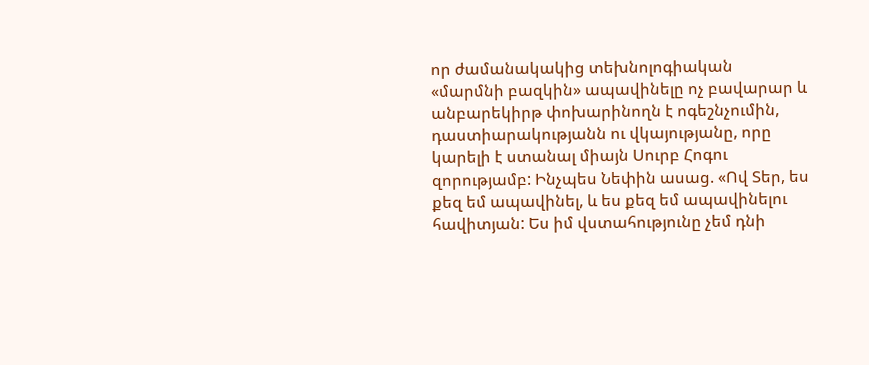որ ժամանակակից տեխնոլոգիական «մարմնի բազկին» ապավինելը ոչ բավարար և անբարեկիրթ փոխարինողն է ոգեշնչումին, դաստիարակությանն ու վկայությանը, որը կարելի է ստանալ միայն Սուրբ Հոգու զորությամբ: Ինչպես Նեփին ասաց. «Ով Տեր, ես քեզ եմ ապավինել, և ես քեզ եմ ապավինելու հավիտյան: Ես իմ վստահությունը չեմ դնի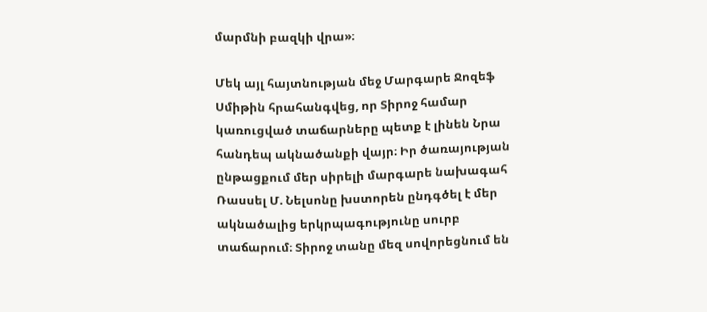մարմնի բազկի վրա»։

Մեկ այլ հայտնության մեջ Մարգարե Ջոզեֆ Սմիթին հրահանգվեց, որ Տիրոջ համար կառուցված տաճարները պետք է լինեն Նրա հանդեպ ակնածանքի վայր։ Իր ծառայության ընթացքում մեր սիրելի մարգարե նախագահ Ռասսել Մ. Նելսոնը խստորեն ընդգծել է մեր ակնածալից երկրպագությունը սուրբ տաճարում։ Տիրոջ տանը մեզ սովորեցնում են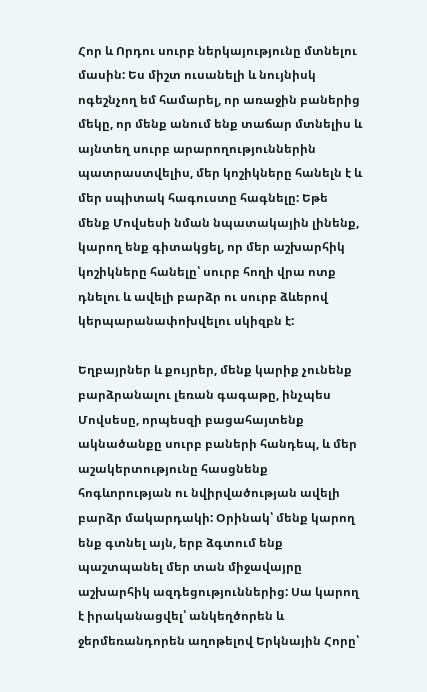Հոր և Որդու սուրբ ներկայությունը մտնելու մասին: Ես միշտ ուսանելի և նույնիսկ ոգեշնչող եմ համարել, որ առաջին բաներից մեկը, որ մենք անում ենք տաճար մտնելիս և այնտեղ սուրբ արարողություններին պատրաստվելիս, մեր կոշիկները հանելն է և մեր սպիտակ հագուստը հագնելը: Եթե մենք Մովսեսի նման նպատակային լինենք, կարող ենք գիտակցել, որ մեր աշխարհիկ կոշիկները հանելը՝ սուրբ հողի վրա ոտք դնելու և ավելի բարձր ու սուրբ ձևերով կերպարանափոխվելու սկիզբն է:

Եղբայրներ և քույրեր, մենք կարիք չունենք բարձրանալու լեռան գագաթը, ինչպես Մովսեսը, որպեսզի բացահայտենք ակնածանքը սուրբ բաների հանդեպ, և մեր աշակերտությունը հասցնենք հոգևորության ու նվիրվածության ավելի բարձր մակարդակի: Օրինակ՝ մենք կարող ենք գտնել այն, երբ ձգտում ենք պաշտպանել մեր տան միջավայրը աշխարհիկ ազդեցություններից: Սա կարող է իրականացվել՝ անկեղծորեն և ջերմեռանդորեն աղոթելով Երկնային Հորը՝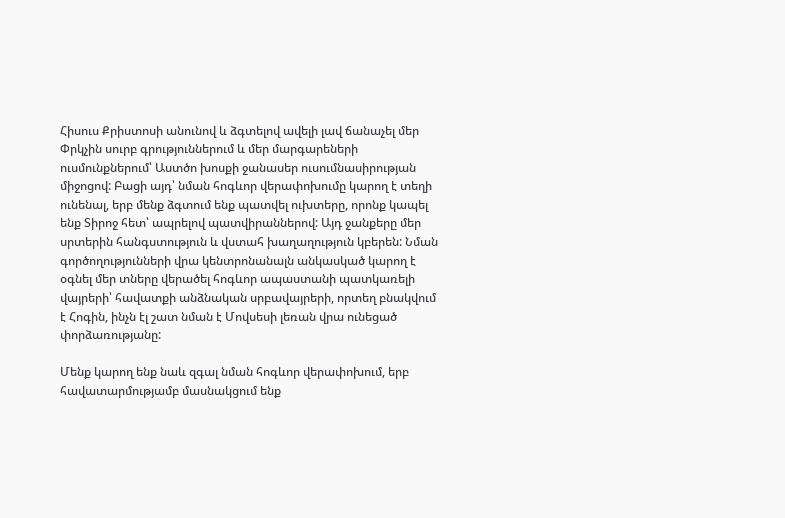Հիսուս Քրիստոսի անունով և ձգտելով ավելի լավ ճանաչել մեր Փրկչին սուրբ գրություններում և մեր մարգարեների ուսմունքներում՝ Աստծո խոսքի ջանասեր ուսումնասիրության միջոցով: Բացի այդ՝ նման հոգևոր վերափոխումը կարող է տեղի ունենալ, երբ մենք ձգտում ենք պատվել ուխտերը, որոնք կապել ենք Տիրոջ հետ՝ ապրելով պատվիրաններով: Այդ ջանքերը մեր սրտերին հանգստություն և վստահ խաղաղություն կբերեն: Նման գործողությունների վրա կենտրոնանալն անկասկած կարող է օգնել մեր տները վերածել հոգևոր ապաստանի պատկառելի վայրերի՝ հավատքի անձնական սրբավայրերի, որտեղ բնակվում է Հոգին, ինչն էլ շատ նման է Մովսեսի լեռան վրա ունեցած փորձառությանը:

Մենք կարող ենք նաև զգալ նման հոգևոր վերափոխում, երբ հավատարմությամբ մասնակցում ենք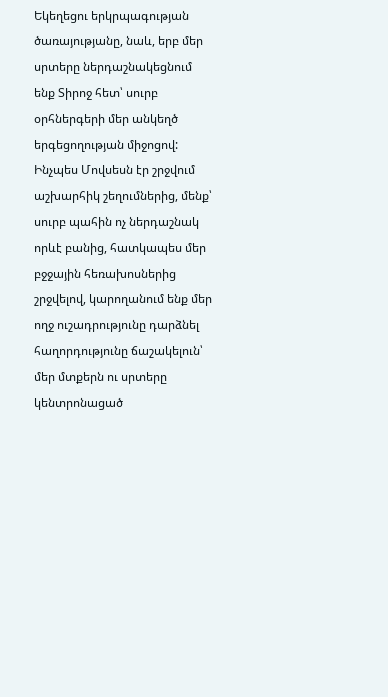Եկեղեցու երկրպագության ծառայությանը, նաև, երբ մեր սրտերը ներդաշնակեցնում ենք Տիրոջ հետ՝ սուրբ օրհներգերի մեր անկեղծ երգեցողության միջոցով: Ինչպես Մովսեսն էր շրջվում աշխարհիկ շեղումներից, մենք՝ սուրբ պահին ոչ ներդաշնակ որևէ բանից, հատկապես մեր բջջային հեռախոսներից շրջվելով, կարողանում ենք մեր ողջ ուշադրությունը դարձնել հաղորդությունը ճաշակելուն՝ մեր մտքերն ու սրտերը կենտրոնացած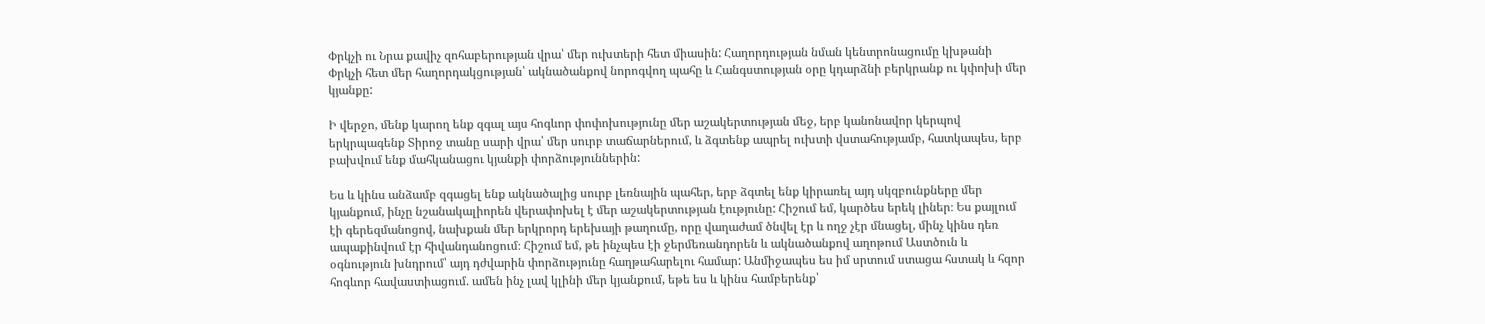Փրկչի ու Նրա քավիչ զոհաբերության վրա՝ մեր ուխտերի հետ միասին: Հաղորդության նման կենտրոնացումը կխթանի Փրկչի հետ մեր հաղորդակցության՝ ակնածանքով նորոգվող պահը և Հանգստության օրը կդարձնի բերկրանք ու կփոխի մեր կյանքը:

Ի վերջո, մենք կարող ենք զգալ այս հոգևոր փոփոխությունը մեր աշակերտության մեջ, երբ կանոնավոր կերպով երկրպագենք Տիրոջ տանը սարի վրա՝ մեր սուրբ տաճարներում, և ձգտենք ապրել ուխտի վստահությամբ, հատկապես, երբ բախվում ենք մահկանացու կյանքի փորձություններին:

Ես և կինս անձամբ զգացել ենք ակնածալից սուրբ լեռնային պահեր, երբ ձգտել ենք կիրառել այդ սկզբունքները մեր կյանքում, ինչը նշանակալիորեն վերափոխել է մեր աշակերտության էությունը: Հիշում եմ, կարծես երեկ լիներ։ Ես քայլում էի գերեզմանոցով, նախքան մեր երկրորդ երեխայի թաղումը, որը վաղաժամ ծնվել էր և ողջ չէր մնացել, մինչ կինս դեռ ապաքինվում էր հիվանդանոցում։ Հիշում եմ, թե ինչպես էի ջերմեռանդորեն և ակնածանքով աղոթում Աստծուն և օգնություն խնդրում՝ այդ դժվարին փորձությունը հաղթահարելու համար: Անմիջապես ես իմ սրտում ստացա հստակ և հզոր հոգևոր հավաստիացում. ամեն ինչ լավ կլինի մեր կյանքում, եթե ես և կինս համբերենք՝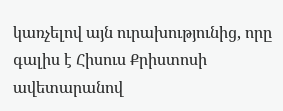կառչելով այն ուրախությունից, որը գալիս է Հիսուս Քրիստոսի ավետարանով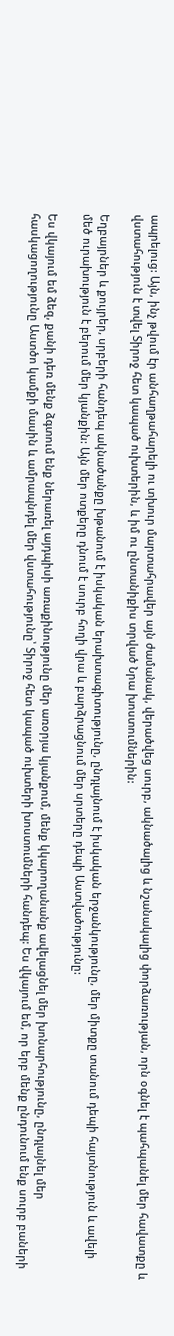ապրելուց: Այն, ինչ թվում էր անհաղթահարելի ու տխուր մարտահրավեր այն ժամանակ, վերածվեց սուրբ, ակնածալից և նշանակալից փորձառության, որն օգնել է պահպանել մեր հավատքը և վստահություն է տվել Տիրոջ հետ կապած ուխտերին, և իմ ու ընտանիքիս տրված Նրա խոստումներին:

Եղբայրներ և քույրեր, սրբերի հանդեպ ակնածանքը խթանում է իսկական երախտագիտությունը, ընդլայնում է իսկական երջանկությունը, մեր միտքը տանում դեպի հայտնություն և ավելի մեծ ուրախություն է բերում մեր կյանքին: Այն մեր ոտքերը դնում է սուրբ հողի վրա և բարձրացնում մեր սրտերը դեպի Աստվածությունը:

Ես վկայում եմ ձեզ, քանի դեռ մենք ձգտում ենք ներառել այդպիսի առաքինությունը մեր առօրյա կյանքում, մենք կկարողանանք ավելացնել մեր խոնարհությունը, ընդլայնել մեր հասկացողությունը Աստծո կամքի մասին և ամրապնդել մեր վստահությունը՝ Տիրոջ հետ կապած ուխտերի խոստումների հանդեպ: Ես վկայում եմ, որ երբ մենք ընդունում ենք սուրբ բաների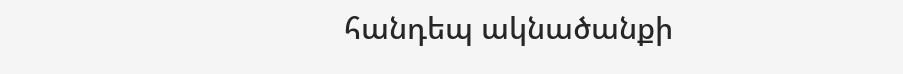հանդեպ ակնածանքի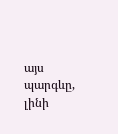այս պարգևը, լինի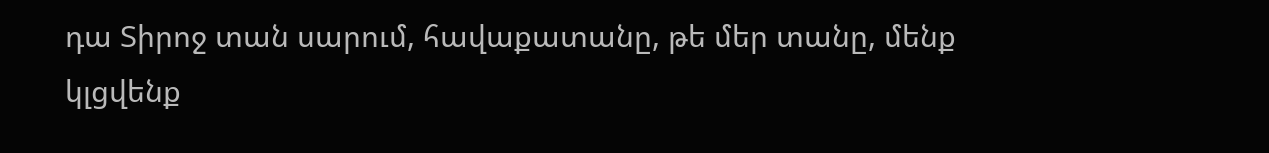դա Տիրոջ տան սարում, հավաքատանը, թե մեր տանը, մենք կլցվենք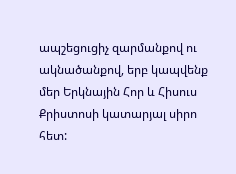ապշեցուցիչ զարմանքով ու ակնածանքով, երբ կապվենք մեր Երկնային Հոր և Հիսուս Քրիստոսի կատարյալ սիրո հետ: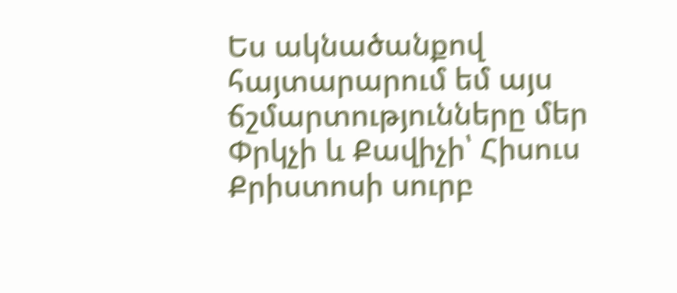Ես ակնածանքով հայտարարում եմ այս ճշմարտությունները մեր Փրկչի և Քավիչի՝ Հիսուս Քրիստոսի սուրբ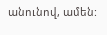անունով, ամեն: